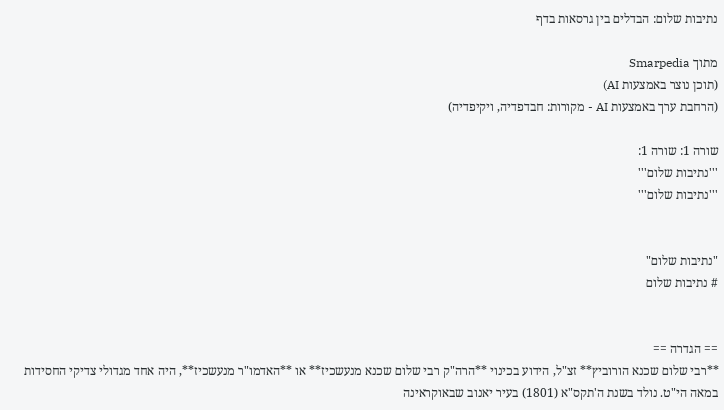נתיבות שלום: הבדלים בין גרסאות בדף

מתוך Smarpedia
(תוכן נוצר באמצעות AI)
(הרחבת ערך באמצעות AI - מקורות: חבדפדיה, ויקיפדיה)

שורה 1: שורה 1:
'''נתיבות שלום'''
'''נתיבות שלום'''


"נתיבות שלום"
# נתיבות שלום


== הגדרה ==
**רבי שלום שכנא הורוביץ** זצ"ל, הידוע בכינוי **הרה"ק רבי שלום שכנא מנעשכיז** או **האדמו"ר מנעשכיז**, היה אחד מגדולי צדיקי החסידות במאה הי"ט. נולד בשנת ה'תקס"א (1801) בעיר יאנוב שבאוקראינה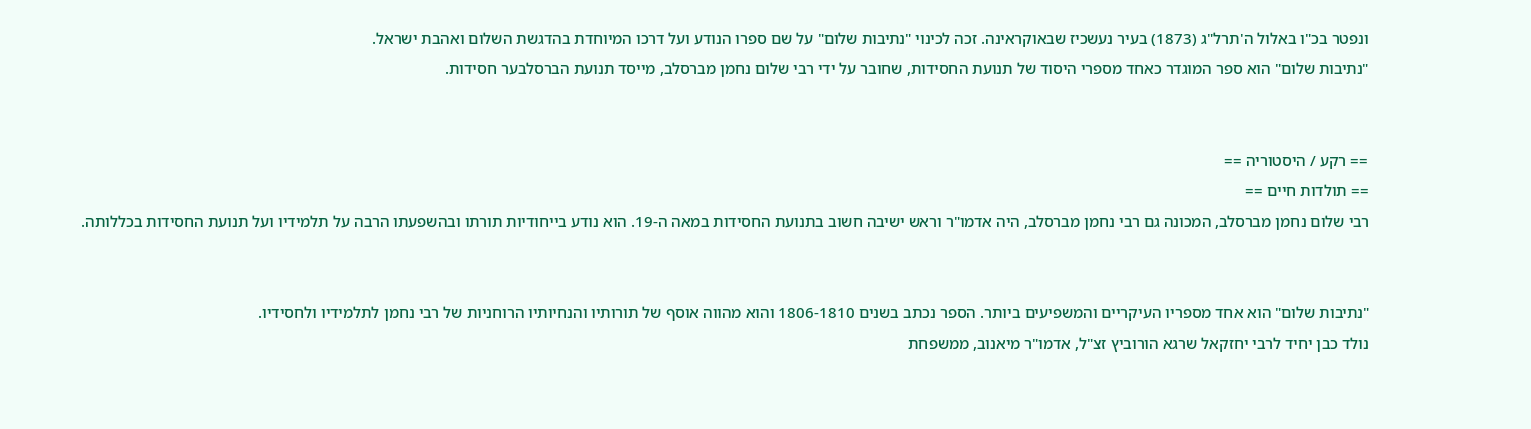ונפטר בכ"ו באלול ה'תרל"ג (1873) בעיר נעשכיז שבאוקראינה. זכה לכינוי "נתיבות שלום" על שם ספרו הנודע ועל דרכו המיוחדת בהדגשת השלום ואהבת ישראל.
"נתיבות שלום" הוא ספר המוגדר כאחד מספרי היסוד של תנועת החסידות, שחובר על ידי רבי שלום נחמן מברסלב, מייסד תנועת הברסלבער חסידות.


== רקע / היסטוריה ==
== תולדות חיים ==
רבי שלום נחמן מברסלב, המכונה גם רבי נחמן מברסלב, היה אדמו"ר וראש ישיבה חשוב בתנועת החסידות במאה ה-19. הוא נודע בייחודיות תורתו ובהשפעתו הרבה על תלמידיו ועל תנועת החסידות בכללותה.


"נתיבות שלום" הוא אחד מספריו העיקריים והמשפיעים ביותר. הספר נכתב בשנים 1806-1810 והוא מהווה אוסף של תורותיו והנחיותיו הרוחניות של רבי נחמן לתלמידיו ולחסידיו.
נולד כבן יחיד לרבי יחזקאל שרגא הורוביץ זצ"ל, אדמו"ר מיאנוב, ממשפחת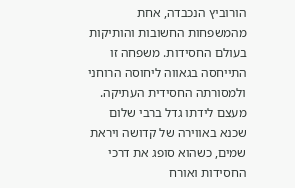הורוביץ הנכבדה, אחת מהמשפחות החשובות והותיקות בעולם החסידות. משפחה זו התייחסה בגאווה ליחוסה הרוחני ולמסורתה החסידית העתיקה. מעצם לידתו גדל ברבי שלום שכנא באווירה של קדושה ויראת שמים, כשהוא סופג את דרכי החסידות ואורח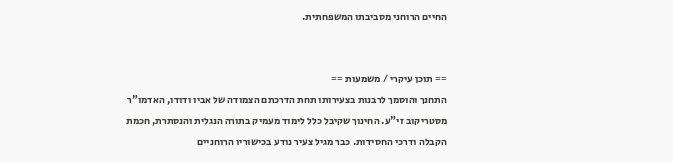החיים הרוחני מסביבתו המשפחתית.


== תוכן עיקרי / משמעות ==
התחנך והוסמך לרבנות בצעירותו תחת הדרכתם הצמודה של אביו ודודו, האדמו"ר מסטריקוב זי"ע. החינוך שקיבל כלל לימוד מעמיק בתורה הנגלית והנסתרת, חכמת הקבלה ודרכי החסידות. כבר מגיל צעיר נודע בכישוריו הרוחניים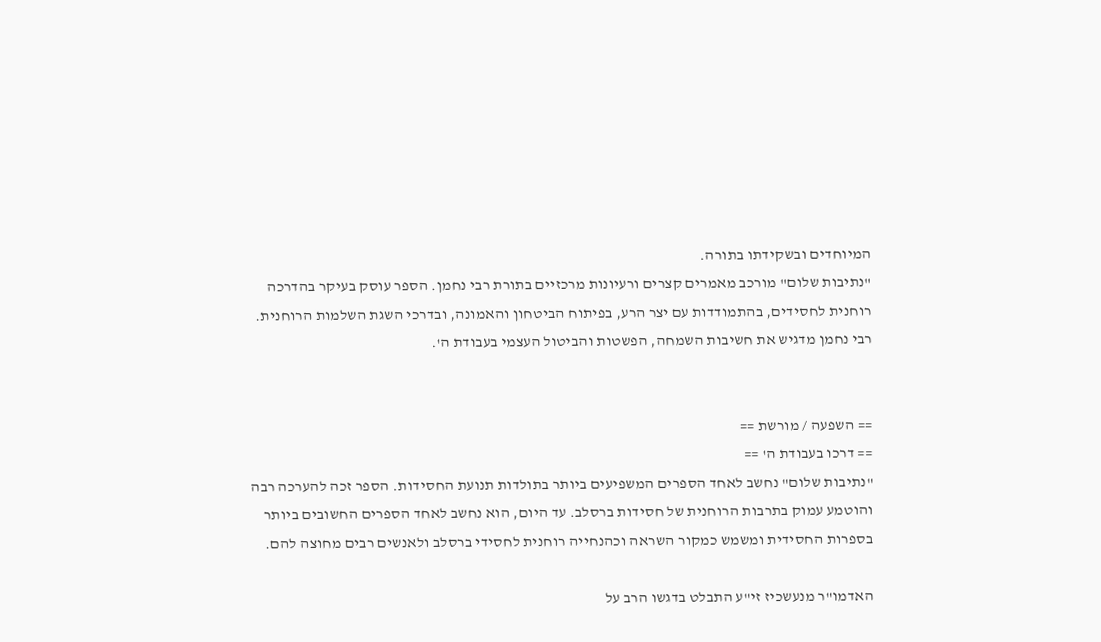המיוחדים ובשקידתו בתורה.
"נתיבות שלום" מורכב מאמרים קצרים ורעיונות מרכזיים בתורת רבי נחמן. הספר עוסק בעיקר בהדרכה רוחנית לחסידים, בהתמודדות עם יצר הרע, בפיתוח הביטחון והאמונה, ובדרכי השגת השלמות הרוחנית. רבי נחמן מדגיש את חשיבות השמחה, הפשטות והביטול העצמי בעבודת ה'.


== השפעה / מורשת ==
== דרכו בעבודת ה' ==
"נתיבות שלום" נחשב לאחד הספרים המשפיעים ביותר בתולדות תנועת החסידות. הספר זכה להערכה רבה והוטמע עמוק בתרבות הרוחנית של חסידות ברסלב. עד היום, הוא נחשב לאחד הספרים החשובים ביותר בספרות החסידית ומשמש כמקור השראה וכהנחייה רוחנית לחסידי ברסלב ולאנשים רבים מחוצה להם.

האדמו"ר מנעשכיז זי"ע התבלט בדגשו הרב על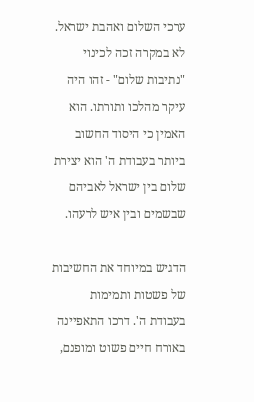ערכי השלום ואהבת ישראל. לא במקרה זכה לכינוי "נתיבות שלום" - זהו היה עיקר מהלכו ותורתו. הוא האמין כי היסוד החשוב ביותר בעבודת ה' הוא יצירת שלום בין ישראל לאביהם שבשמים ובין איש לרעהו.

הדגיש במיוחד את החשיבות של פשטות ותמימות בעבודת ה'. דרכו התאפיינה באורח חיים פשוט ומופנם,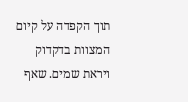תוך הקפדה על קיום המצוות בדקדוק ויראת שמים. שאף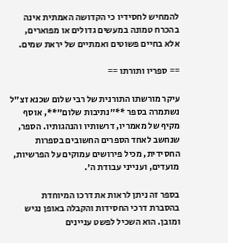להמחיש לחסידיו כי הקדושה האמתית אינה בהכרח טמונה במעשים גדולים או מפוארים, אלא בחיים פשוטים ואמתיים של יראת שמים.

== ספריו ותורתו ==

עיקר מורשתו התורנית של רבי שלום שכנא זצ"ל נשתמרה בספר **"נתיבות שלום"**, אוסף מקיף של מאמריו, דרשותיו והנהגותיו. הספר, שנחשב לאחד הספרים החשובים בספרות החסידית, מכיל פירושים עמוקים על הפרשיות, מועדים, וענייני עבודת ה'.

בספר זה ניתן לראות את דרכו המיוחדת בהסברת דרכי החסידות והקבלה באופן נגיש ומובן. הוא השכיל לפשט עניינים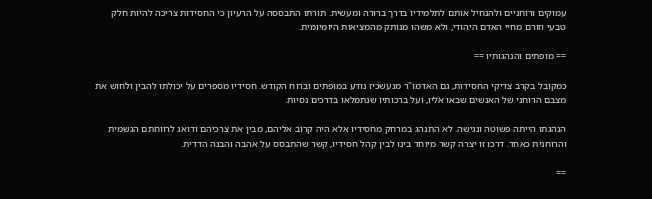עמוקים ורוחניים ולהנחיל אותם לתלמידיו בדרך ברורה ומעשית. תורתו התבססה על הרעיון כי החסידות צריכה להיות חלק טבעי וזורם מחיי האדם היהודי, ולא משהו מנותק מהמציאות היומיומית.

== מופתים והנהגותיו ==

כמקובל בקרב צדיקי החסידות, גם האדמו"ר מנעשכיז נודע במופתים וברוח הקודש. חסידיו מספרים על יכולתו להבין ולחוש את מצבם הרוחני של האנשים שבאו אליו, ועל ברכותיו שנתמלאו בדרכים נסיות.

הנהגתו הייתה פשוטה ונגישה. לא התנהג במרחק מחסידיו אלא היה קרוב אליהם, מבין את צרכיהם ודואג לרווחתם הגשמית והרוחנית כאחד. דרכו זו יצרה קשר מיוחד בינו לבין קהל חסידיו, קשר שהתבסס על אהבה והבנה הדדית.

==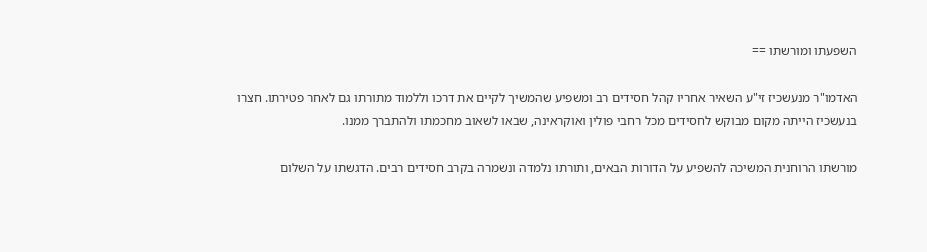השפעתו ומורשתו ==

האדמו"ר מנעשכיז זי"ע השאיר אחריו קהל חסידים רב ומשפיע שהמשיך לקיים את דרכו וללמוד מתורתו גם לאחר פטירתו. חצרו בנעשכיז הייתה מקום מבוקש לחסידים מכל רחבי פולין ואוקראינה, שבאו לשאוב מחכמתו ולהתברך ממנו.

מורשתו הרוחנית המשיכה להשפיע על הדורות הבאים, ותורתו נלמדה ונשמרה בקרב חסידים רבים. הדגשתו על השלום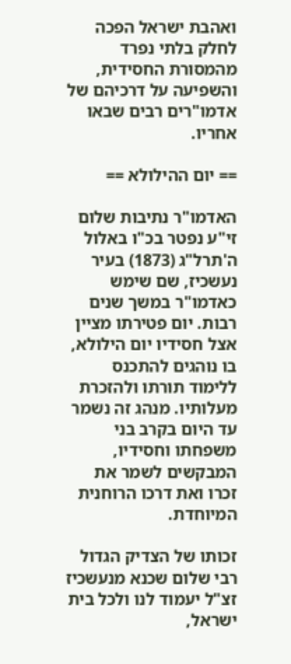ואהבת ישראל הפכה לחלק בלתי נפרד מהמסורת החסידית, והשפיעה על דרכיהם של אדמו"רים רבים שבאו אחריו.

== יום ההילולא ==

האדמו"ר נתיבות שלום זי"ע נפטר בכ"ו באלול ה'תרל"ג (1873) בעיר נעשכיז, שם שימש כאדמו"ר במשך שנים רבות. יום פטירתו מציין אצל חסידיו יום הילולא, בו נוהגים להתכנס ללימוד תורתו ולהזכרת מעלותיו. מנהג זה נשמר עד היום בקרב בני משפחתו וחסידיו, המבקשים לשמר את זכרו ואת דרכו הרוחנית המיוחדת.

זכותו של הצדיק הגדול רבי שלום שכנא מנעשכיז זצ"ל יעמוד לנו ולכל בית ישראל,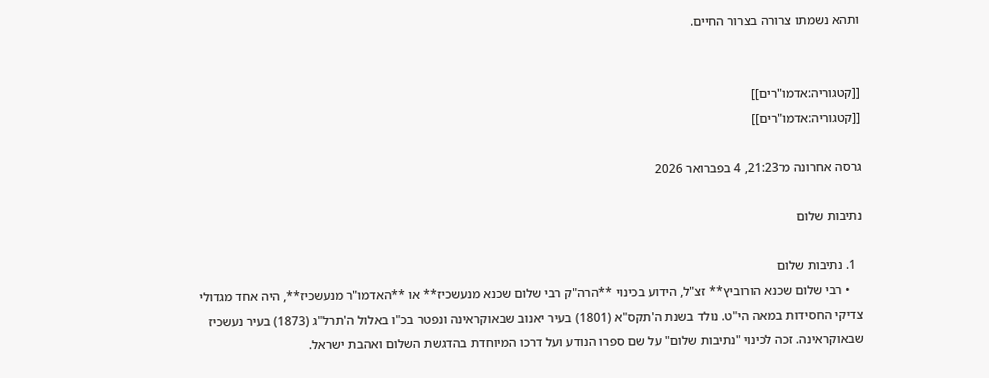ותהא נשמתו צרורה בצרור החיים.


[[קטגוריה:אדמו"רים]]
[[קטגוריה:אדמו"רים]]

גרסה אחרונה מ־21:23, 4 בפברואר 2026

נתיבות שלום

  1. נתיבות שלום
    • רבי שלום שכנא הורוביץ** זצ"ל, הידוע בכינוי **הרה"ק רבי שלום שכנא מנעשכיז** או **האדמו"ר מנעשכיז**, היה אחד מגדולי צדיקי החסידות במאה הי"ט. נולד בשנת ה'תקס"א (1801) בעיר יאנוב שבאוקראינה ונפטר בכ"ו באלול ה'תרל"ג (1873) בעיר נעשכיז שבאוקראינה. זכה לכינוי "נתיבות שלום" על שם ספרו הנודע ועל דרכו המיוחדת בהדגשת השלום ואהבת ישראל.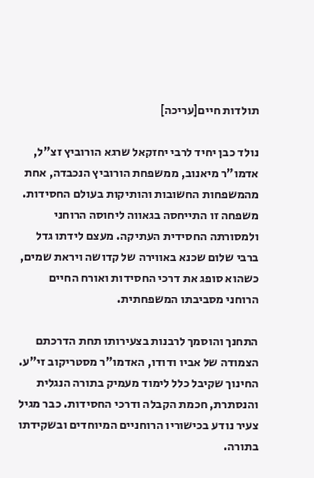תולדות חיים[עריכה]

נולד כבן יחיד לרבי יחזקאל שרגא הורוביץ זצ"ל, אדמו"ר מיאנוב, ממשפחת הורוביץ הנכבדה, אחת מהמשפחות החשובות והותיקות בעולם החסידות. משפחה זו התייחסה בגאווה ליחוסה הרוחני ולמסורתה החסידית העתיקה. מעצם לידתו גדל ברבי שלום שכנא באווירה של קדושה ויראת שמים, כשהוא סופג את דרכי החסידות ואורח החיים הרוחני מסביבתו המשפחתית.

התחנך והוסמך לרבנות בצעירותו תחת הדרכתם הצמודה של אביו ודודו, האדמו"ר מסטריקוב זי"ע. החינוך שקיבל כלל לימוד מעמיק בתורה הנגלית והנסתרת, חכמת הקבלה ודרכי החסידות. כבר מגיל צעיר נודע בכישוריו הרוחניים המיוחדים ובשקידתו בתורה.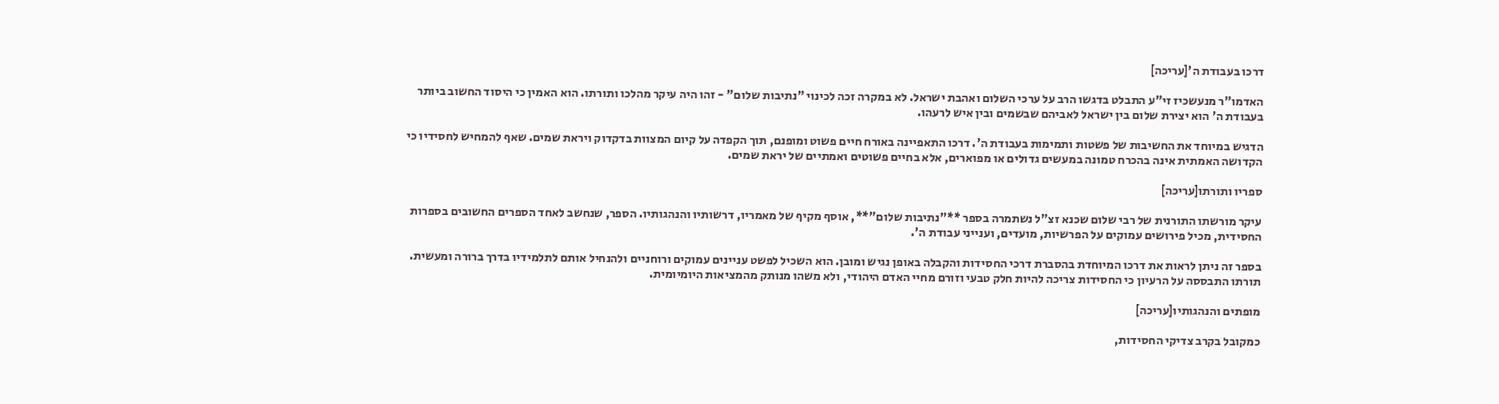דרכו בעבודת ה'[עריכה]

האדמו"ר מנעשכיז זי"ע התבלט בדגשו הרב על ערכי השלום ואהבת ישראל. לא במקרה זכה לכינוי "נתיבות שלום" - זהו היה עיקר מהלכו ותורתו. הוא האמין כי היסוד החשוב ביותר בעבודת ה' הוא יצירת שלום בין ישראל לאביהם שבשמים ובין איש לרעהו.

הדגיש במיוחד את החשיבות של פשטות ותמימות בעבודת ה'. דרכו התאפיינה באורח חיים פשוט ומופנם, תוך הקפדה על קיום המצוות בדקדוק ויראת שמים. שאף להמחיש לחסידיו כי הקדושה האמתית אינה בהכרח טמונה במעשים גדולים או מפוארים, אלא בחיים פשוטים ואמתיים של יראת שמים.

ספריו ותורתו[עריכה]

עיקר מורשתו התורנית של רבי שלום שכנא זצ"ל נשתמרה בספר **"נתיבות שלום"**, אוסף מקיף של מאמריו, דרשותיו והנהגותיו. הספר, שנחשב לאחד הספרים החשובים בספרות החסידית, מכיל פירושים עמוקים על הפרשיות, מועדים, וענייני עבודת ה'.

בספר זה ניתן לראות את דרכו המיוחדת בהסברת דרכי החסידות והקבלה באופן נגיש ומובן. הוא השכיל לפשט עניינים עמוקים ורוחניים ולהנחיל אותם לתלמידיו בדרך ברורה ומעשית. תורתו התבססה על הרעיון כי החסידות צריכה להיות חלק טבעי וזורם מחיי האדם היהודי, ולא משהו מנותק מהמציאות היומיומית.

מופתים והנהגותיו[עריכה]

כמקובל בקרב צדיקי החסידות,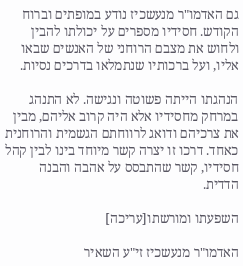גם האדמו"ר מנעשכיז נודע במופתים וברוח הקודש. חסידיו מספרים על יכולתו להבין ולחוש את מצבם הרוחני של האנשים שבאו אליו, ועל ברכותיו שנתמלאו בדרכים נסיות.

הנהגתו הייתה פשוטה ונגישה. לא התנהג במרחק מחסידיו אלא היה קרוב אליהם, מבין את צרכיהם ודואג לרווחתם הגשמית והרוחנית כאחד. דרכו זו יצרה קשר מיוחד בינו לבין קהל חסידיו, קשר שהתבסס על אהבה והבנה הדדית.

השפעתו ומורשתו[עריכה]

האדמו"ר מנעשכיז זי"ע השאיר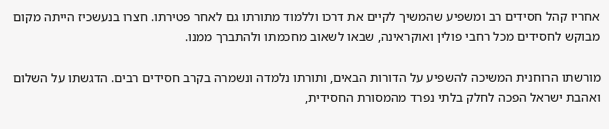אחריו קהל חסידים רב ומשפיע שהמשיך לקיים את דרכו וללמוד מתורתו גם לאחר פטירתו. חצרו בנעשכיז הייתה מקום מבוקש לחסידים מכל רחבי פולין ואוקראינה, שבאו לשאוב מחכמתו ולהתברך ממנו.

מורשתו הרוחנית המשיכה להשפיע על הדורות הבאים, ותורתו נלמדה ונשמרה בקרב חסידים רבים. הדגשתו על השלום ואהבת ישראל הפכה לחלק בלתי נפרד מהמסורת החסידית,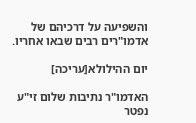והשפיעה על דרכיהם של אדמו"רים רבים שבאו אחריו.

יום ההילולא[עריכה]

האדמו"ר נתיבות שלום זי"ע נפטר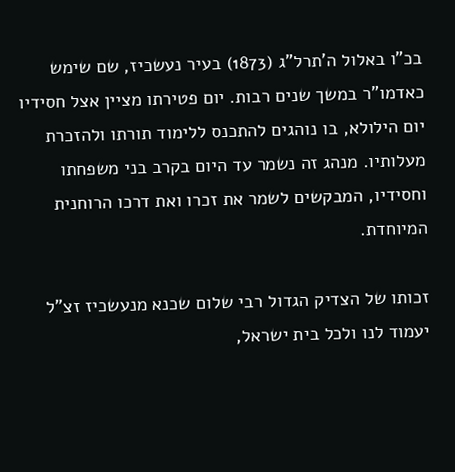בכ"ו באלול ה'תרל"ג (1873) בעיר נעשכיז, שם שימש כאדמו"ר במשך שנים רבות. יום פטירתו מציין אצל חסידיו יום הילולא, בו נוהגים להתכנס ללימוד תורתו ולהזכרת מעלותיו. מנהג זה נשמר עד היום בקרב בני משפחתו וחסידיו, המבקשים לשמר את זכרו ואת דרכו הרוחנית המיוחדת.

זכותו של הצדיק הגדול רבי שלום שכנא מנעשכיז זצ"ל יעמוד לנו ולכל בית ישראל,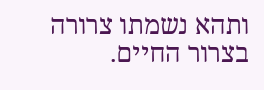ותהא נשמתו צרורה בצרור החיים.